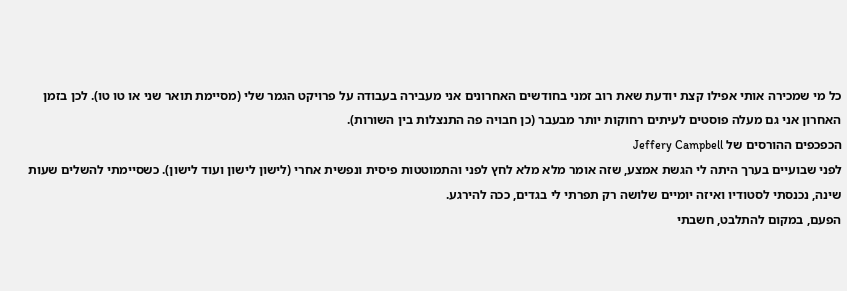כל מי שמכירה אותי אפילו קצת יודעת שאת רוב זמני בחודשים האחרונים אני מעבירה בעבודה על פרויקט הגמר שלי (מסיימת תואר שני או טו טו). לכן בזמן האחרון אני גם מעלה פוסטים לעיתים רחוקות יותר מבעבר (כן חבויה פה התנצלות בין השורות).
הכפכפים ההורסים של Jeffery Campbell
לפני שבועיים בערך היתה לי הגשת אמצע, שזה אומר מלא מלא לחץ לפני והתמוטטות פיסית ונפשית אחרי (לישון לישון ועוד לישון). כשסיימתי להשלים שעות שינה, נכנסתי לסטודיו ואיזה יומיים שלושה רק תפרתי לי בגדים, ככה להירגע.
הפעם, במקום להתלבט, חשבתי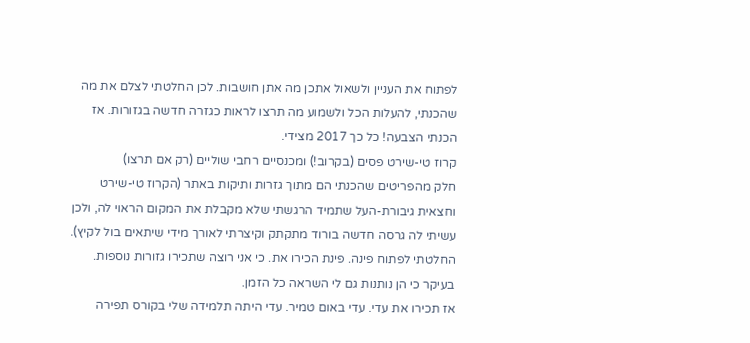לפתוח את העניין ולשאול אתכן מה אתן חושבות. לכן החלטתי לצלם את מה שהכנתי, להעלות הכל ולשמוע מה תרצו לראות כגזרה חדשה בגזורות. אז הכנתי הצבעה! כל כך 2017 מצידי.
קרוז טי-שירט פסים (בקרוב!) ומכנסיים רחבי שוליים (רק אם תרצו)
חלק מהפריטים שהכנתי הם מתוך גזרות ותיקות באתר (הקרוז טי-שירט וחצאית גיבורת-העל שתמיד הרגשתי שלא מקבלת את המקום הראוי לה, ולכן עשיתי לה גרסה חדשה בורוד מתקתק וקיצרתי לאורך מידי שיתאים בול לקיץ).
החלטתי לפתוח פינה. פינת הכירו את. כי אני רוצה שתכירו גזורות נוספות.
בעיקר כי הן נותנות גם לי השראה כל הזמן.
אז תכירו את עדי. עדי באום טמיר. עדי היתה תלמידה שלי בקורס תפירה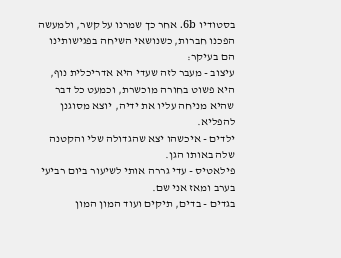בסטודיו 6b. אחר כך שמרנו על קשר, ולמעשה הפכנו חברות, כשנושאי השיחה בפגישותינו הם בעיקר:
עיצוב - מעבר לזה שעדי היא אדריכלית נוף, היא פשוט בחורה מוכשרת, וכמעט כל דבר שהיא מניחה עליו את ידיה, יוצא מסוגנן להפליא.
ילדים - איכשהו יצא שהגדולה שלי והקטנה שלה באותו הגן.
פילאטיס - עדי גררה אותי לשיעור ביום רביעי בערב ומאז אני שם.
בגדים - בדים, תיקים ועוד המון המון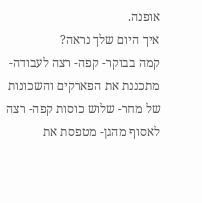אופנה.
איך היום שלך נראה?
קמה בבוקר- קפה- רצה לעבודה- מתכננת את הפארקים והשכונות של מחר- שלוש כוסות קפה- רצה לאסוף מהגן- מטפסת את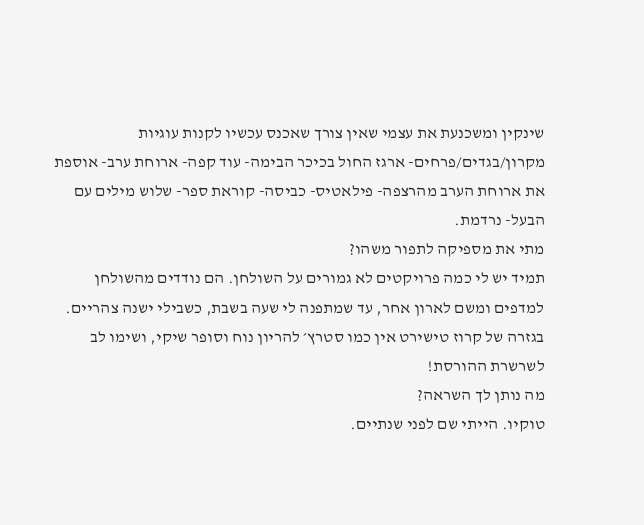שינקין ומשכנעת את עצמי שאין צורך שאכנס עכשיו לקנות עוגיות מקרון/בגדים/פרחים- ארגז החול בכיכר הבימה- עוד קפה- ארוחת ערב- אוספת את ארוחת הערב מהרצפה- פילאטיס- כביסה- קוראת ספר- שלוש מילים עם הבעל- נרדמת.
מתי את מספיקה לתפור משהו?
תמיד יש לי כמה פרויקטים לא גמורים על השולחן. הם נודדים מהשולחן למדפים ומשם לארון אחר, עד שמתפנה לי שעה בשבת, כשבילי ישנה צהריים.
בגזרה של קרוז טישירט אין כמו סטרץ׳ להריון נוח וסופר שיקי, ושימו לב לשרשרת ההורסת!
מה נותן לך השראה?
טוקיו. הייתי שם לפני שנתיים.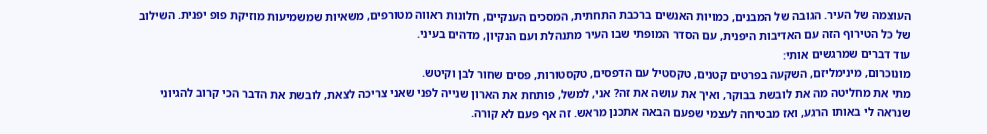העוצמה של העיר. הגובה של המבנים, כמויות האנשים ברכבת התחתית, המסכים הענקיים, חלונות ראווה מטורפים, משאיות שמשמיעות מוזיקת פופ יפנית. השילוב של כל הטירוף הזה עם האדיבות היפנית, עם הסדר המופתי שבו העיר מתנהלת ועם הנקיון, מדהים בעיני.
עוד דברים שמרגשים אותי:
מונוכרום, מינימליזם, השקעה בפרטים קטנים, טקסטיל עם הדפסים, טקסטורות, פסים שחור לבן וקיטש.
מתי את מחליטה מה את לובשת בבוקר, ואיך את עושה את זה? אני, למשל, פותחת את הארון שנייה לפני שאני צריכה לצאת, לובשת את הדבר הכי קרוב להגיוני שנראה לי באותו הרגע, ואז מבטיחה לעצמי שפעם הבאה אתכנן מראש. זה אף פעם לא קורה.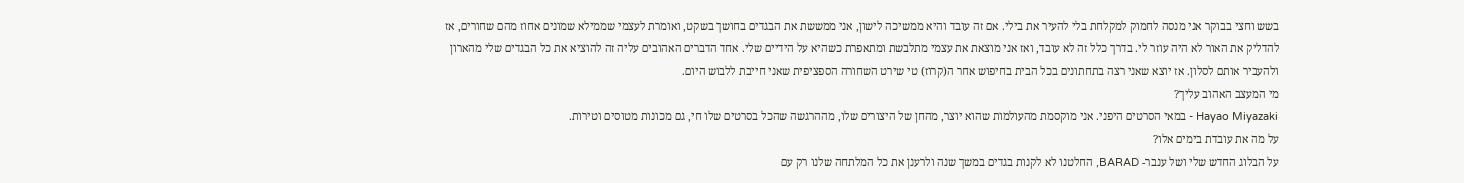בשש וחצי בבוקר אני מנסה לחמוק למקלחת בלי להעיר את בילי. אם זה עובד והיא ממשיכה לישון, אני ממששת את הבגדים בחושך בשקט, ואומרת לעצמי שממילא שמונים אחוז מהם שחורים, אז להדליק את האור לא היה עוזר לי. בדרך כלל זה לא עובד, ואז אני מוצאת את עצמי מתלבשת ומתאפרת כשהיא על הידיים שלי. אחד הדברים האהובים עליה זה להוציא את כל הבגדים שלי מהארון ולהעביר אותם לסלון. אז יוצא שאני רצה בתחתונים בכל הבית בחיפוש אחר ה(קרוז) טי שירט השחורה הספציפית שאני חייבת ללבוש היום.
מי המעצב האהוב עליך?
Hayao Miyazaki - במאי הסרטים היפני. אני מוקסמת מהעולמות שהוא יוצר, מהחן של היצורים שלו, מההרגשה שהכל בסרטים שלו חי, גם מכונות מטוסים וטירות.
על מה את עובדת בימים אלו?
על הבלוג החדש שלי ושל ענבר- BARAD, החלטנו לא לקנות בגדים במשך שנה ולרענן את כל המלתחה שלנו רק עם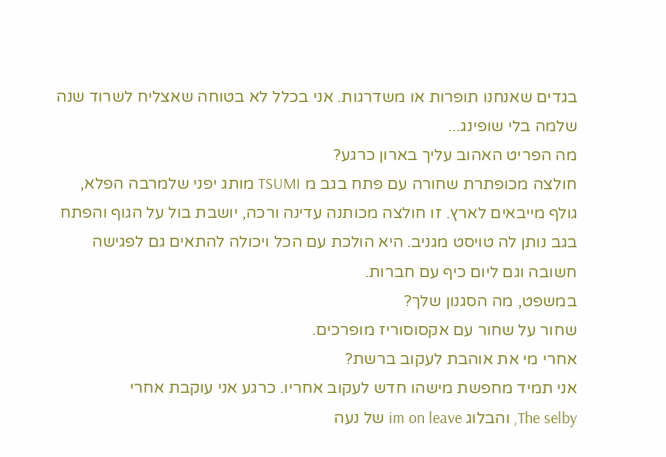בגדים שאנחנו תופרות או משדרגות. אני בכלל לא בטוחה שאצליח לשרוד שנה שלמה בלי שופינג...
מה הפריט האהוב עליך בארון כרגע?
חולצה מכופתרת שחורה עם פתח בגב מ TSUMI מותג יפני שלמרבה הפלא, גולף מייבאים לארץ. זו חולצה מכותנה עדינה ורכה, יושבת בול על הגוף והפתח בגב נותן לה טויסט מגניב. היא הולכת עם הכל ויכולה להתאים גם לפגישה חשובה וגם ליום כיף עם חברות.
במשפט, מה הסגנון שלך?
שחור על שחור עם אקסוסוריז מופרכים.
אחרי מי את אוהבת לעקוב ברשת?
אני תמיד מחפשת מישהו חדש לעקוב אחריו. כרגע אני עוקבת אחרי
The selby, והבלוג im on leave של נעה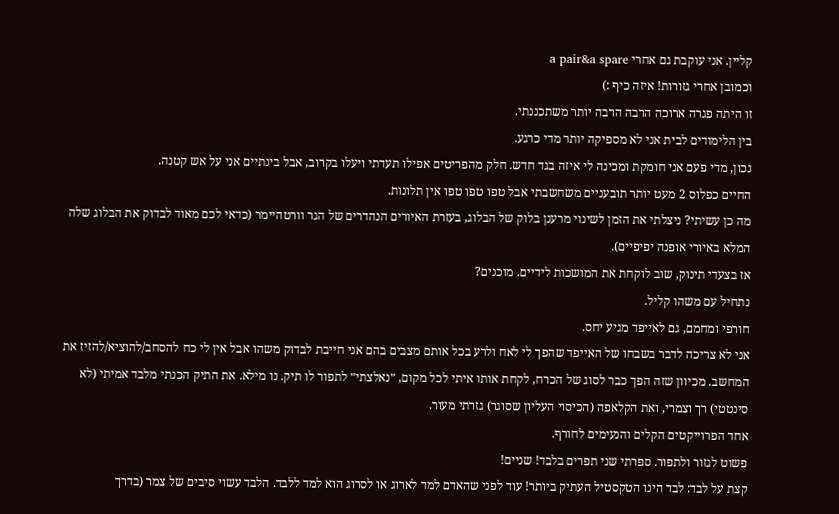קליין. אני עוקבת גם אחרי a pair&a spare
וכמובן אחרי גזורות! איזה כיף :)
זו היתה פגרה ארוכה הרבה הרבה יותר משתכננתי.
בין הלימודים לבית אני לא מספיקה יותר מדי כרגע.
נכון, מדי פעם אני חומקת ומכינה לי איזה בגד חדש. חלק מהפריטים אפילו תעדתי ויעלו בקרוב, אבל בינתיים אני על אש קטנה.
החיים כפלוס 2 מעט יותר תובעניים משחשבתי אבל טפו טפו טפו אין תלונות.
מה כן עשיתי? ניצלתי את הזמן לשינוי מרענן בלוק של הבלוג, בעזרת האיורים הנהדרים של הגר וורטהיימר (כדאי לכם מאוד לבדוק את הבלוג שלה המלא באיורי אופנה יפיפיים).
אז בצעדי תינוק, שוב לוקחת את המושכות לידיים. מוכנים?
נתחיל עם משהו קליל.
חורפי ומחמם, גם לאייפד מגיע יחס.
אני לא צריכה לדבר בשבחו של האייפד שהפך לי לאח ולרע בכל אותם מצבים בהם אני חייבת לבדוק משהו אבל אין לי כח להסחב/להוציא/להזיז את המחשב. מכיוון שזה הפך כבר לסוג של הכרח, לקחת אותו איתי לכל מקום, ״נאלצתי״ לתפור לו תיק. נו מילא. את התיק הכנתי מלבד אמיתי (לא סינטטי) רך וצמרי, ואת הקלאפה (הכיסוי העליון שסוגר) גזרתי מעור.
אחד הפרוייקטים הקלים והנעימים לחורף.
פשוט לגזור ולתפור. ספרתי שני תפרים בלבד! שניים!
קצת על לבד: לבד הינו הטקסטיל העתיק ביותר! עוד לפני שהאדם למד לארוג או לסרוג הוא למד ללבד. הלבד עשוי סיבים של צמר (בדרך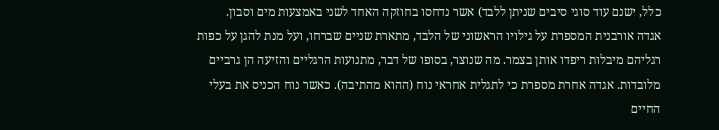כלל, ישנם עוד סוגי סיבים שניתן ללבד) אשר נדחסו בחוזקה האחד לשני באמצעות מים וסבון.
אגדה אורבנית המספרת על גילויו הראשוני של הלבד, מתארת שניים שברחו, ועל מנת להגן על כפות רגליהם מיבלות ריפדו אותן בצמר. מה שנוצר, בסופו של דבר, מתנועות הרגליים והזיעה הן גרביים מלובדות. אגדה אחרת מספרת כי לתגלית אחראי נוח (ההוא מהתיבה). כאשר נוח הכניס את בעלי החיים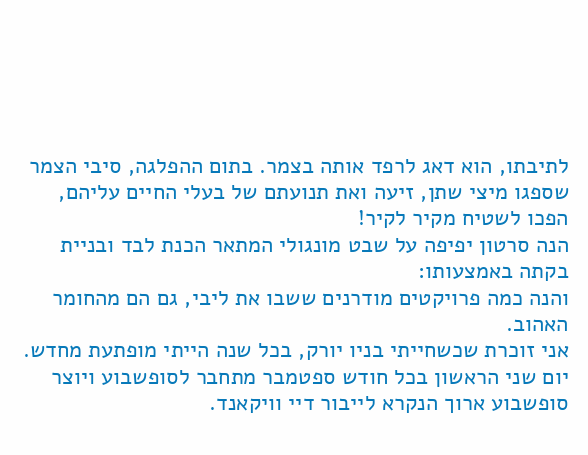לתיבתו, הוא דאג לרפד אותה בצמר. בתום ההפלגה, סיבי הצמר שספגו מיצי שתן, זיעה ואת תנועתם של בעלי החיים עליהם, הפכו לשטיח מקיר לקיר!
הנה סרטון יפיפה על שבט מונגולי המתאר הכנת לבד ובניית בקתה באמצעותו:
והנה כמה פרויקטים מודרנים ששבו את ליבי, גם הם מהחומר האהוב.
אני זוכרת שכשחייתי בניו יורק, בכל שנה הייתי מופתעת מחדש. יום שני הראשון בכל חודש ספטמבר מתחבר לסופשבוע ויוצר סופשבוע ארוך הנקרא לייבור דיי וויקאנד.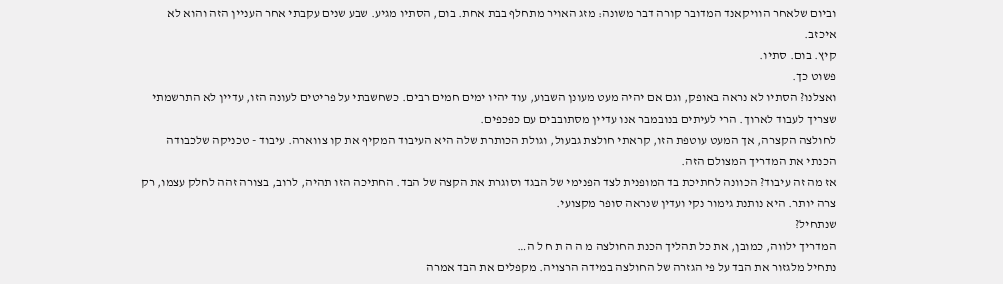וביום שלאחר הוויקאנד המדובר קורה דבר משונה: מזג האויר מתחלף בבת אחת. בום, הסתיו מגיע. שבע שנים עקבתי אחר העניין הזה והוא לא איכזב.
קיץ. בום. סתיו.
פשוט כך.
ואצלנו? הסתיו לא נראה באופק, וגם אם יהיה מעט מעונן השבוע, עוד יהיו ימים חמים רבים. כשחשבתי על פריטים לעונה הזו, עדיין לא התרשמתי שצריך לעבוד לארוך. הרי לעיתים בנובמבר אנו עדיין מסתובבים עם כפכפים.
לחולצה הקצרה, אך המעט עוטפת הזו, קראתי חולצת גבעול, וגולת הכותרת שלה היא העיבוד המקיף את קו צווארה. עיבוד - טכניקה שלכבודה הכנתי את המדריך המצולם הזה.
אז מה זה עיבוד? הכוונה לחתיכת בד המופנית לצד הפנימי של הבגד וסוגרת את הקצה של הבד. החתיכה הזו תהיה, לרוב, בצורה זהה לחלק עצמו, רק צרה יותר. היא נותנת גימור נקי ועדין שנראה סופר מקצועי.
שנתחיל?
המדריך ילווה, כמובן, את כל תהליך הכנת החולצה מ ה ה ת ח ל ה…
נתחיל מלגזור את הבד על פי הגזרה של החולצה במידה הרצויה. מקפלים את הבד אמרה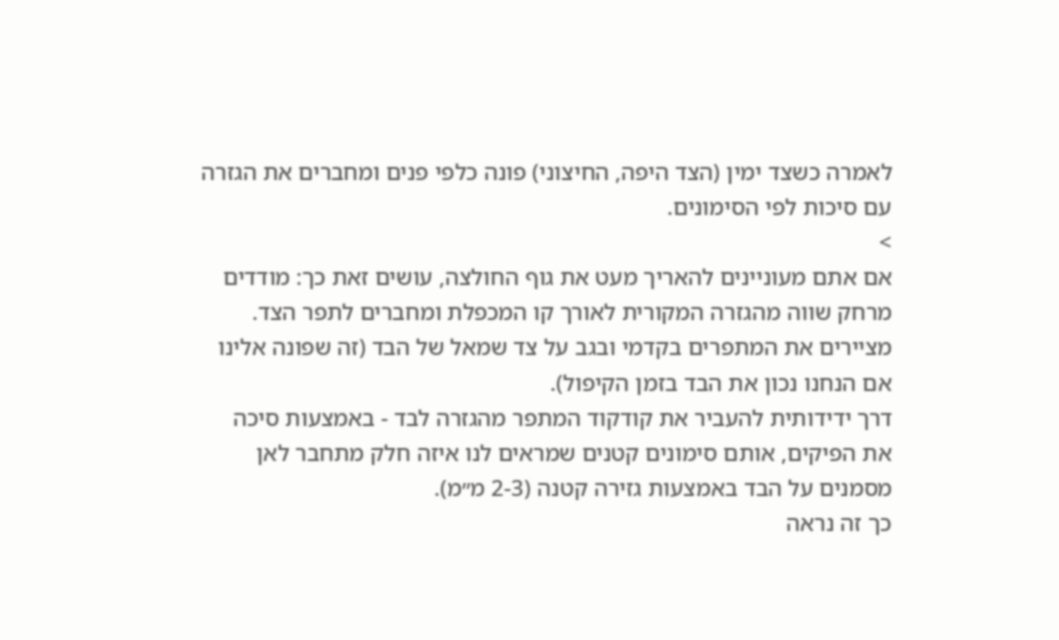לאמרה כשצד ימין (הצד היפה, החיצוני) פונה כלפי פנים ומחברים את הגזרה עם סיכות לפי הסימונים.
>
אם אתם מעוניינים להאריך מעט את גוף החולצה, עושים זאת כך: מודדים מרחק שווה מהגזרה המקורית לאורך קו המכפלת ומחברים לתפר הצד.
מציירים את המתפרים בקדמי ובגב על צד שמאל של הבד (זה שפונה אלינו אם הנחנו נכון את הבד בזמן הקיפול).
דרך ידידותית להעביר את קודקוד המתפר מהגזרה לבד - באמצעות סיכה
את הפיקים, אותם סימונים קטנים שמראים לנו איזה חלק מתחבר לאן מסמנים על הבד באמצעות גזירה קטנה (2-3 מ״מ).
כך זה נראה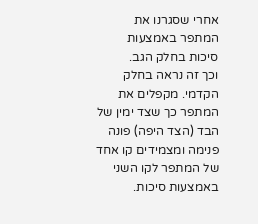אחרי שסגרנו את המתפר באמצעות סיכות בחלק הגב.
וכך זה נראה בחלק הקדמי. מקפלים את המתפר כך שצד ימין של הבד (הצד היפה) פונה פנימה ומצמידים קו אחד של המתפר לקו השני באמצעות סיכות.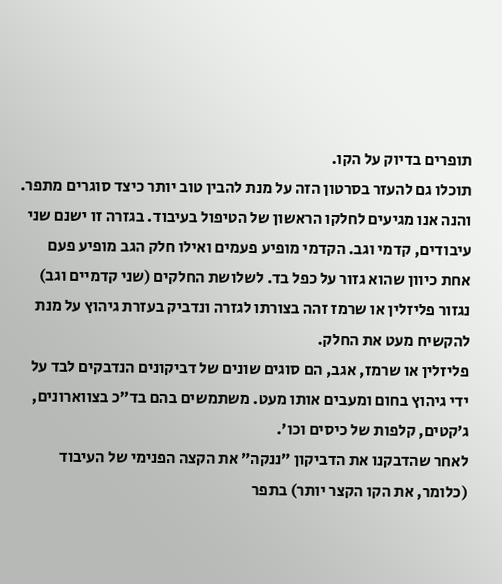תופרים בדיוק על הקו.
תוכלו גם להעזר בסרטון הזה על מנת להבין טוב יותר כיצד סוגרים מתפר.
והנה אנו מגיעים לחלקו הראשון של הטיפול בעיבוד. בגזרה זו ישנם שני עיבודים, קדמי וגב. הקדמי מופיע פעמים ואילו חלק הגב מופיע פעם אחת כיוון שהוא גזור על כפל בד. לשלושת החלקים (שני קדמיים וגב) נגזור פליזלין או שרמז זהה בצורתו לגזרה ונדביק בעזרת גיהוץ על מנת להקשיח מעט את החלק.
פליזלין או שרמז, אגב, הם סוגים שונים של דביקונים הנדבקים לבד על ידי גיהוץ בחום ומעבים אותו מעט. משתמשים בהם בד״כ בצווארונים, ג׳קטים, קלפות של כיסים וכו׳.
לאחר שהדבקנו את הדביקון ״ננקה״ את הקצה הפנימי של העיבוד (כלומר, את הקו הקצר יותר) בתפר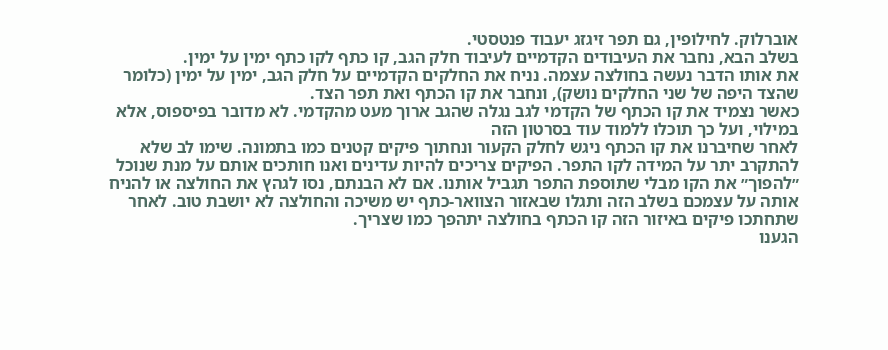אוברלוק. לחילופין, גם תפר זיגזג יעבוד פנטסטי.
בשלב הבא, נחבר את העיבודים הקדמיים לעיבוד חלק הגב, קו כתף לקו כתף ימין על ימין.
את אותו הדבר נעשה בחולצה עצמה. נניח את החלקים הקדמיים על חלק הגב, ימין על ימין (כלומר שהצד היפה של שני החלקים נושק), ונחבר את קו הכתף ואת תפר הצד.
כאשר נצמיד את קו הכתף של הקדמי לגב נגלה שהגב ארוך מעט מהקדמי. לא מדובר בפיספוס, אלא במילוי, ועל כך תוכלו ללמוד עוד בסרטון הזה
לאחר שחיברנו את קו הכתף ניגש לחלק הקעור ונחתוך פיקים קטנים כמו בתמונה. שימו לב שלא להתקרב יתר על המידה לקו התפר. הפיקים צריכים להיות עדינים ואנו חותכים אותם על מנת שנוכל ״להפוך״ את הקו מבלי שתוספת התפר תגביל אותנו. אם לא הבנתם, נסו לגהץ את החולצה או להניח אותה על עצמכם בשלב הזה ותגלו שבאזור הצוואר-כתף יש משיכה והחולצה לא יושבת טוב. לאחר שתחתכו פיקים באיזור הזה קו הכתף בחולצה יתהפך כמו שצריך.
הגענו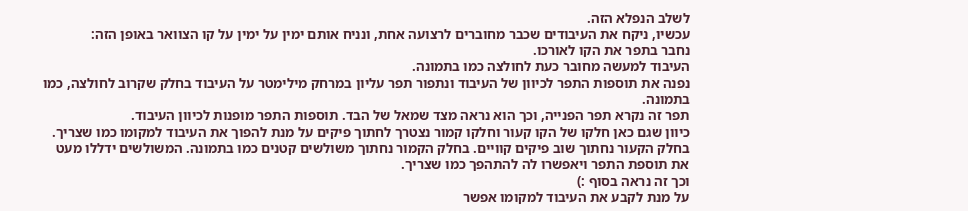לשלב הנפלא הזה.
עכשיו, ניקח את העיבודים שכבר מחוברים לרצועה אחת, ונניח אותם ימין על ימין על קו הצוואר באופן הזה:
נחבר בתפר את הקו לאורכו.
העיבוד למעשה מחובר כעת לחולצה כמו בתמונה.
נפנה את תוספות התפר לכיוון של העיבוד ונתפור תפר עליון במרחק מילימטר על העיבוד בחלק שקרוב לחולצה, כמו בתמונה.
תפר זה נקרא תפר הפנייה, וכך הוא נראה מצד שמאל של הבד. תוספות התפר מופנות לכיוון העיבוד.
כיוון שגם כאן חלקו של הקו קעור וחלקו קמור נצטרך לחתוך פיקים על מנת להפוך את העיבוד למקומו כמו שצריך. בחלק הקעור נחתוך שוב פיקים קוויים. בחלק הקמור נחתוך משולשים קטנים כמו בתמונה. המשולשים ידללו מעט את תוספת התפר ויאפשרו לה להתהפך כמו שצריך.
וכך זה נראה בסוף :)
על מנת לקבע את העיבוד למקומו אפשר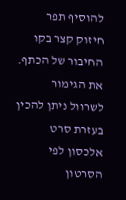להוסיף תפר חיזוק קצר בקו החיבור של הכתף.
את הגימור לשרוול ניתן להכין בעזרת סרט אלכסון לפי הסרטון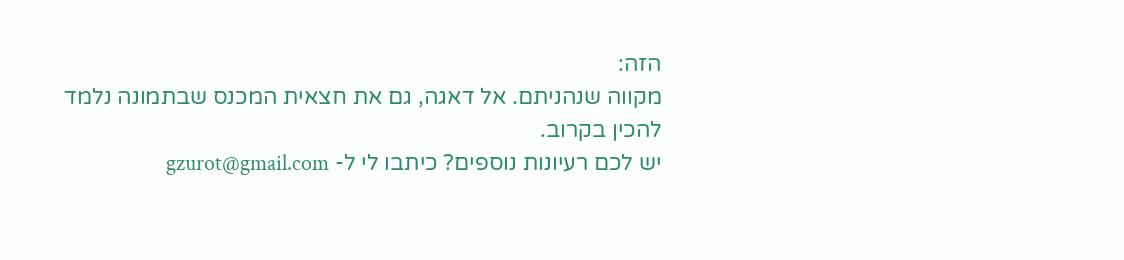הזה:
מקווה שנהניתם. אל דאגה, גם את חצאית המכנס שבתמונה נלמד להכין בקרוב.
יש לכם רעיונות נוספים? כיתבו לי ל- gzurot@gmail.com